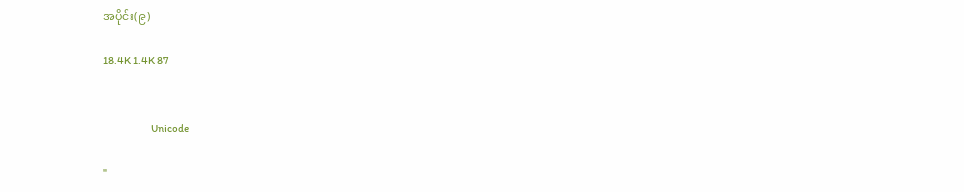အပိုင်း(၉)

18.4K 1.4K 87


                        Unicode

"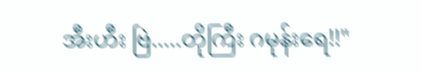အီးဟီး ဗြဲ.....တိုကြီး ဂမုန်းရေ!!"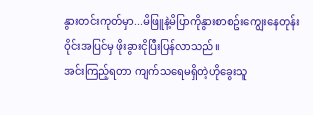နွားတင်းကုတ်မှာ...မိဖြူနဲ့မိပြာကိုနွားစာစဥ်းကျွေးနေတုန်း ဝိုင်းအပြင်မှ ဖိုးခွားငိုပြီးပြန်လာသည်။
အင်းကြည့်ရတာ ကျက်သရေမရှိတဲ့ဟိုခွေးသူ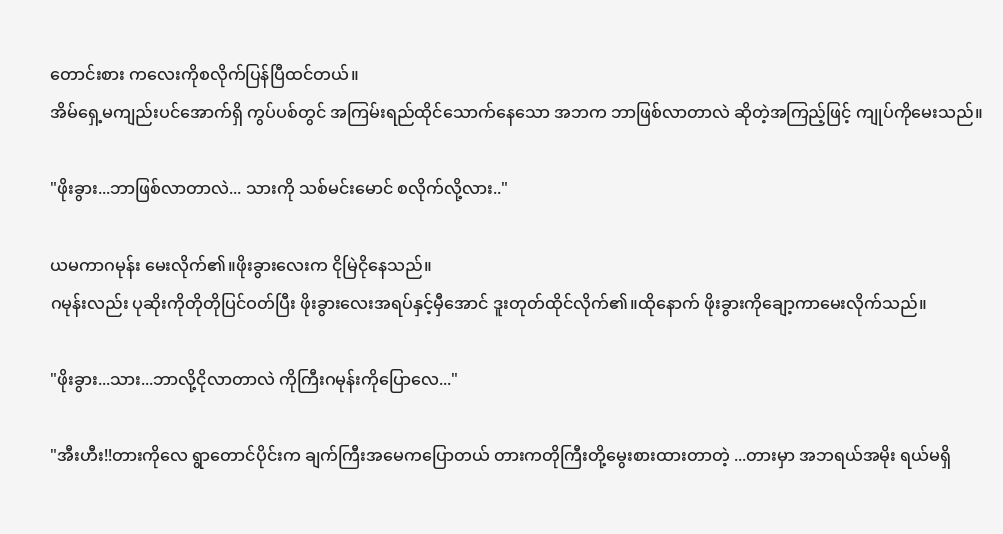တောင်းစား ကလေးကိုစလိုက်ပြန်ပြီထင်တယ်။
အိမ်ရှေ့မကျည်းပင်အောက်ရှိ ကွပ်ပစ်တွင် အကြမ်းရည်ထိုင်သောက်နေသော အဘက ဘာဖြစ်လာတာလဲ ဆိုတဲ့အကြည့်ဖြင့် ကျုပ်ကိုမေးသည်။

"ဖိုးခွား...ဘာဖြစ်လာတာလဲ... သားကို သစ်မင်းမောင် စလိုက်လို့လား.."

ယမကာဂမုန်း မေးလိုက်၏။ဖိုးခွားလေးက ငိုမြဲငိုနေသည်။
ဂမုန်းလည်း ပုဆိုးကိုတိုတိုပြင်ဝတ်ပြီး ဖိုးခွားလေးအရပ်နှင့်မှီအောင် ဒူးတုတ်ထိုင်လိုက်၏။ထိုနောက် ဖိုးခွားကိုချော့ကာမေးလိုက်သည်။

"ဖိုးခွား...သား...ဘာလို့ငိုလာတာလဲ ကိုကြီးဂမုန်းကိုပြောလေ..."

"အီးဟီး!!တားကိုလေ ရွာတောင်ပိုင်းက ချက်ကြီးအမေကပြောတယ် တားကတိုကြီးတို့မွေးစားထားတာတဲ့ ...တားမှာ အဘရယ်အမိုး ရယ်မရှိ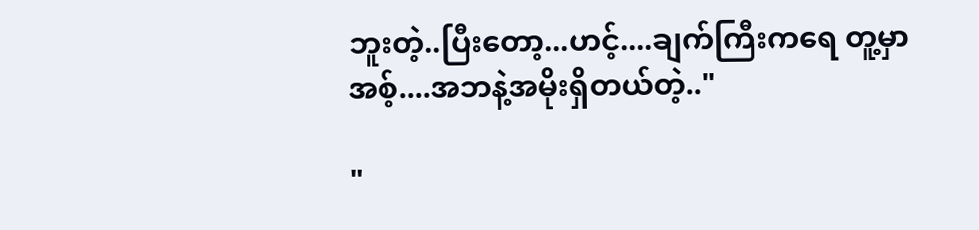ဘူးတဲ့..ပြီးတော့...ဟင့်....ချက်ကြီးကရေ တူ့မှာ အစ့်....အဘနဲ့အမိုးရှိတယ်တဲ့.."

"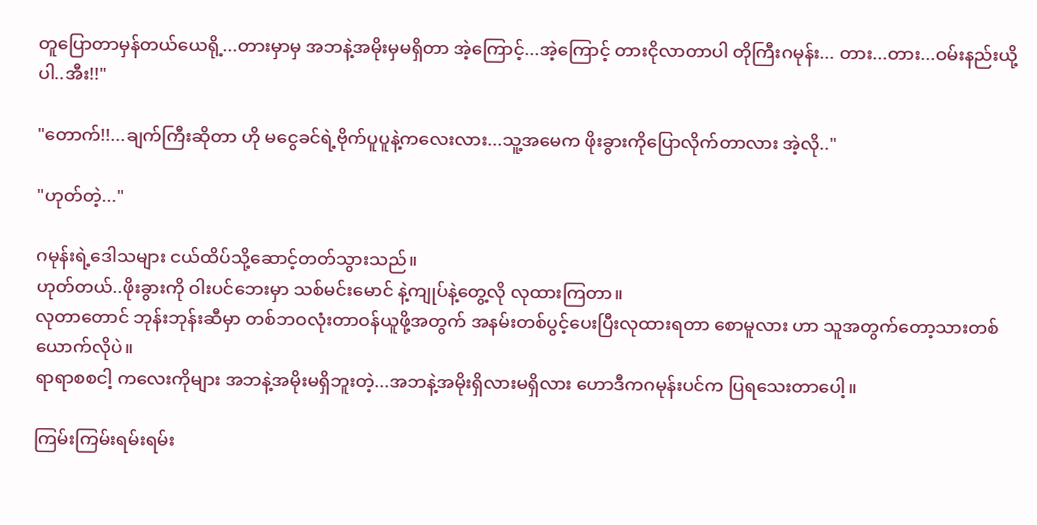တူပြောတာမှန်တယ်ယေရို့...တားမှာမှ အဘနဲ့အမိုးမှမရှိတာ အဲ့ကြောင့်...အဲ့ကြောင့် တားငိုလာတာပါ တိုကြီးဂမုန်း... တား...တား...ဝမ်းနည်းယို့ပါ..အီး!!"

"တောက်!!...ချက်ကြီးဆိုတာ ဟို မငွေခင်ရဲ့ဗိုက်ပူပူနဲ့ကလေးလား...သူ့အမေက ဖိုးခွားကိုပြောလိုက်တာလား အဲ့လို.."

"ဟုတ်တဲ့..."

ဂမုန်းရဲ့ဒေါသများ ငယ်ထိပ်သို့ဆောင့်တတ်သွားသည်။
ဟုတ်တယ်..ဖိုးခွားကို ဝါးပင်ဘေးမှာ သစ်မင်းမောင် နဲ့ကျုပ်နဲ့တွေ့လို လုထားကြတာ။
လုတာတောင် ဘုန်းဘုန်းဆီမှာ တစ်ဘဝလုံးတာဝန်ယူဖို့အတွက် အနမ်းတစ်ပွင့်ပေးပြီးလုထားရတာ စောမူလား ဟာ သူအတွက်တော့သားတစ်ယောက်လိုပဲ။
ရာရာစစငါ့ ကလေးကိုများ အဘနဲ့အမိုးမရှိဘူးတဲ့...အဘနဲ့အမိုးရှိလားမရှိလား ဟောဒီကဂမုန်းပင်က ပြရသေးတာပေါ့။

ကြမ်းကြမ်းရမ်းရမ်း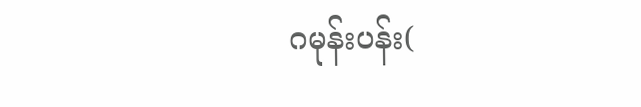ဂမုန်းပန်း(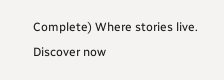Complete) Where stories live. Discover now